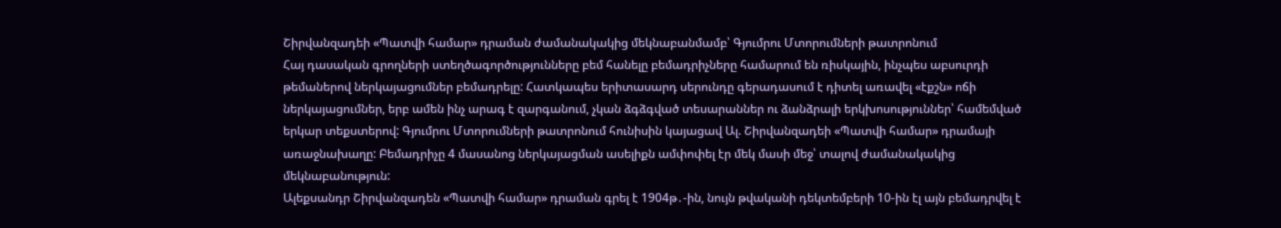Շիրվանզադեի «Պատվի համար» դրաման ժամանակակից մեկնաբանմամբ՝ Գյումրու Մտորումների թատրոնում
Հայ դասական գրողների ստեղծագործությունները բեմ հանելը բեմադրիչները համարում են ռիսկային, ինչպես աբսուրդի թեմաներով ներկայացումներ բեմադրելը: Հատկապես երիտասարդ սերունդը գերադասում է դիտել առավել «էքշն» ոճի ներկայացումներ, երբ ամեն ինչ արագ է զարգանում, չկան ձգձգված տեսարաններ ու ձանձրալի երկխոսություններ՝ համեմված երկար տեքստերով: Գյումրու Մտորումների թատրոնում հունիսին կայացավ Ալ. Շիրվանզադեի «Պատվի համար» դրամայի առաջնախաղը: Բեմադրիչը 4 մասանոց ներկայացման ասելիքն ամփոփել էր մեկ մասի մեջ՝ տալով ժամանակակից մեկնաբանություն:
Ալեքսանդր Շիրվանզադեն «Պատվի համար» դրաման գրել է 1904թ․-ին, նույն թվականի դեկտեմբերի 10-ին էլ այն բեմադրվել է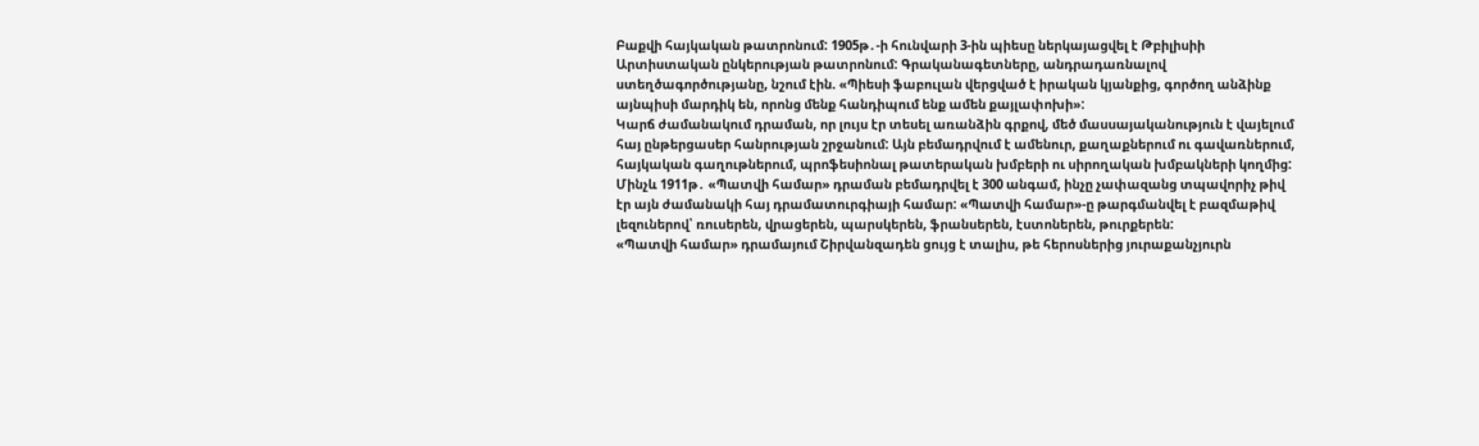Բաքվի հայկական թատրոնում: 1905թ․-ի հունվարի 3-ին պիեսը ներկայացվել է Թբիլիսիի Արտիստական ընկերության թատրոնում: Գրականագետները, անդրադառնալով ստեղծագործությանը, նշում էին. «Պիեսի ֆաբուլան վերցված է իրական կյանքից, գործող անձինք այնպիսի մարդիկ են, որոնց մենք հանդիպում ենք ամեն քայլափոխի»:
Կարճ ժամանակում դրաման, որ լույս էր տեսել առանձին գրքով, մեծ մասսայականություն է վայելում հայ ընթերցասեր հանրության շրջանում: Այն բեմադրվում է ամենուր, քաղաքներում ու գավառներում, հայկական գաղութներում, պրոֆեսիոնալ թատերական խմբերի ու սիրողական խմբակների կողմից: Մինչև 1911թ․ «Պատվի համար» դրաման բեմադրվել է 300 անգամ, ինչը չափազանց տպավորիչ թիվ էր այն ժամանակի հայ դրամատուրգիայի համար: «Պատվի համար»-ը թարգմանվել է բազմաթիվ լեզուներով՝ ռուսերեն, վրացերեն, պարսկերեն, ֆրանսերեն, էստոներեն, թուրքերեն:
«Պատվի համար» դրամայում Շիրվանզադեն ցույց է տալիս, թե հերոսներից յուրաքանչյուրն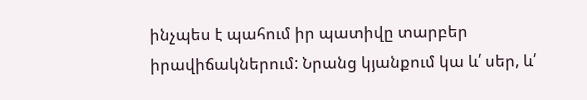ինչպես է պահում իր պատիվը տարբեր իրավիճակներում: Նրանց կյանքում կա և՛ սեր, և՛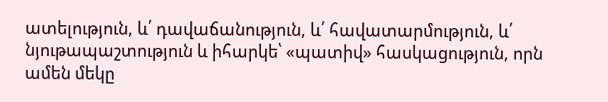ատելություն, և՛ դավաճանություն, և՛ հավատարմություն, և՛ նյութապաշտություն և իհարկե՝ «պատիվ» հասկացություն, որն ամեն մեկը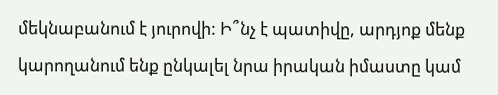մեկնաբանում է յուրովի: Ի՞նչ է պատիվը, արդյոք մենք կարողանում ենք ընկալել նրա իրական իմաստը կամ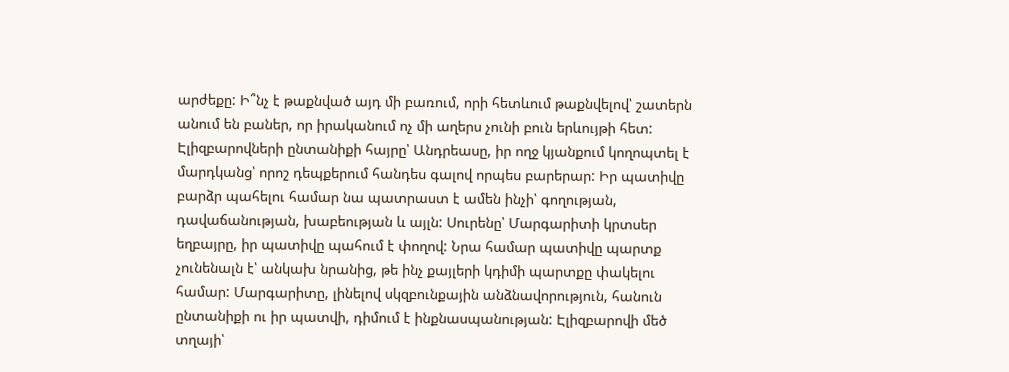արժեքը: Ի՞նչ է թաքնված այդ մի բառում, որի հետևում թաքնվելով՝ շատերն անում են բաներ, որ իրականում ոչ մի աղերս չունի բուն երևույթի հետ:
Էլիզբարովների ընտանիքի հայրը՝ Անդրեասը, իր ողջ կյանքում կողոպտել է մարդկանց՝ որոշ դեպքերում հանդես գալով որպես բարերար: Իր պատիվը բարձր պահելու համար նա պատրաստ է ամեն ինչի՝ գողության, դավաճանության, խաբեության և այլն: Սուրենը՝ Մարգարիտի կրտսեր եղբայրը, իր պատիվը պահում է փողով: Նրա համար պատիվը պարտք չունենալն է՝ անկախ նրանից, թե ինչ քայլերի կդիմի պարտքը փակելու համար: Մարգարիտը, լինելով սկզբունքային անձնավորություն, հանուն ընտանիքի ու իր պատվի, դիմում է ինքնասպանության: Էլիզբարովի մեծ տղայի՝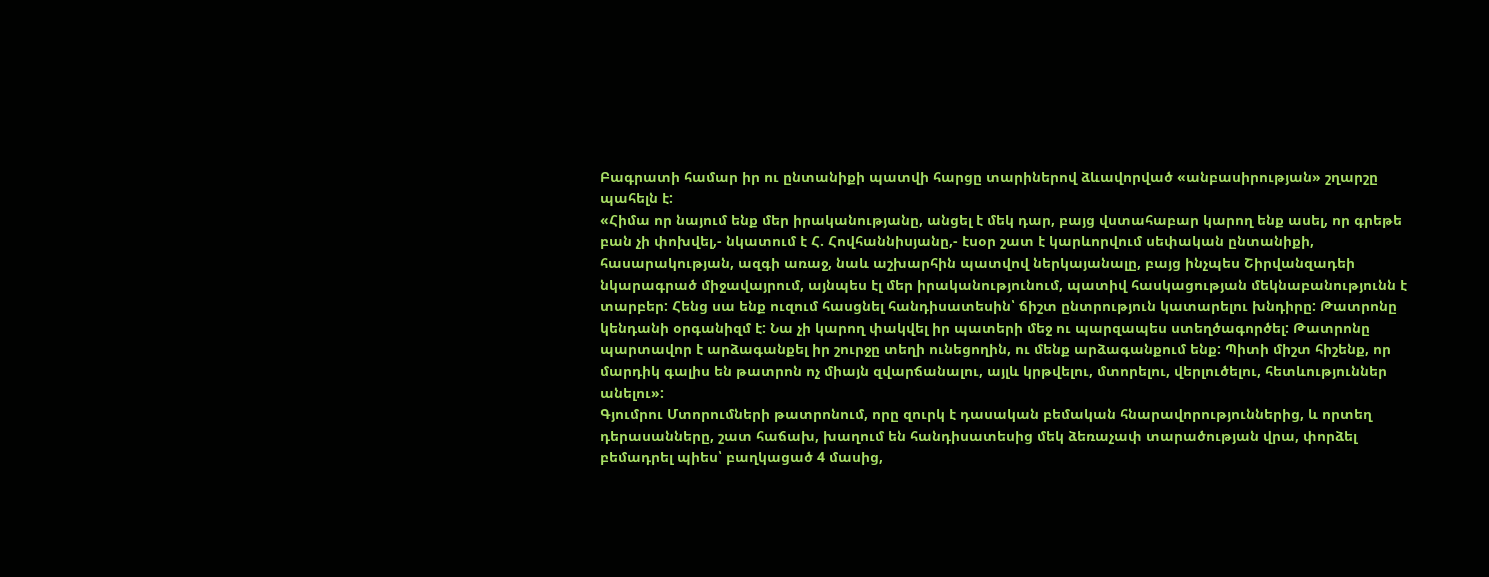Բագրատի համար իր ու ընտանիքի պատվի հարցը տարիներով ձևավորված «անբասիրության» շղարշը պահելն է:
«Հիմա որ նայում ենք մեր իրականությանը, անցել է մեկ դար, բայց վստահաբար կարող ենք ասել, որ գրեթե բան չի փոխվել,- նկատում է Հ. Հովհաննիսյանը,- էսօր շատ է կարևորվում սեփական ընտանիքի, հասարակության, ազգի առաջ, նաև աշխարհին պատվով ներկայանալը, բայց ինչպես Շիրվանզադեի նկարագրած միջավայրում, այնպես էլ մեր իրականությունում, պատիվ հասկացության մեկնաբանությունն է տարբեր: Հենց սա ենք ուզում հասցնել հանդիսատեսին՝ ճիշտ ընտրություն կատարելու խնդիրը: Թատրոնը կենդանի օրգանիզմ է: Նա չի կարող փակվել իր պատերի մեջ ու պարզապես ստեղծագործել: Թատրոնը պարտավոր է արձագանքել իր շուրջը տեղի ունեցողին, ու մենք արձագանքում ենք: Պիտի միշտ հիշենք, որ մարդիկ գալիս են թատրոն ոչ միայն զվարճանալու, այլև կրթվելու, մտորելու, վերլուծելու, հետևություններ անելու»:
Գյումրու Մտորումների թատրոնում, որը զուրկ է դասական բեմական հնարավորություններից, և որտեղ դերասանները, շատ հաճախ, խաղում են հանդիսատեսից մեկ ձեռաչափ տարածության վրա, փորձել բեմադրել պիես՝ բաղկացած 4 մասից,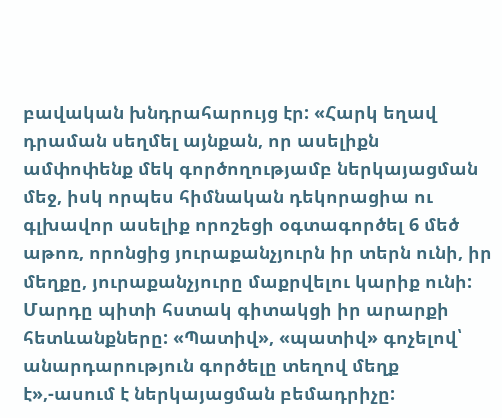բավական խնդրահարույց էր: «Հարկ եղավ դրաման սեղմել այնքան, որ ասելիքն ամփոփենք մեկ գործողությամբ ներկայացման մեջ, իսկ որպես հիմնական դեկորացիա ու գլխավոր ասելիք որոշեցի օգտագործել 6 մեծ աթոռ, որոնցից յուրաքանչյուրն իր տերն ունի, իր մեղքը, յուրաքանչյուրը մաքրվելու կարիք ունի: Մարդը պիտի հստակ գիտակցի իր արարքի հետևանքները: «Պատիվ», «պատիվ» գոչելով՝ անարդարություն գործելը տեղով մեղք է»,-ասում է ներկայացման բեմադրիչը: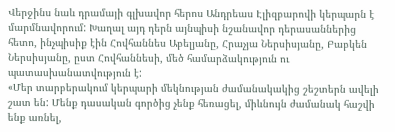Վերջինս նաև դրամայի գլխավոր հերոս Անդրեաս Էլիզբարովի կերպարն է մարմնավորում: Խաղալ այդ դերն այնպիսի նշանավոր դերասաններից հետո, ինչպիսիք էին Հովհաննես Աբելյանը, Հրաչյա Ներսիսյանը, Բաբկեն Ներսիսյանը, ըստ Հովհաննեսի, մեծ համարձակություն ու պատասխանատվություն է:
«Մեր տարբերակում կերպարի մեկնության ժամանակակից շեշտերն ավելի շատ են: Մենք դասական գործից չենք հեռացել, միևնույն ժամանակ հաշվի ենք առնել,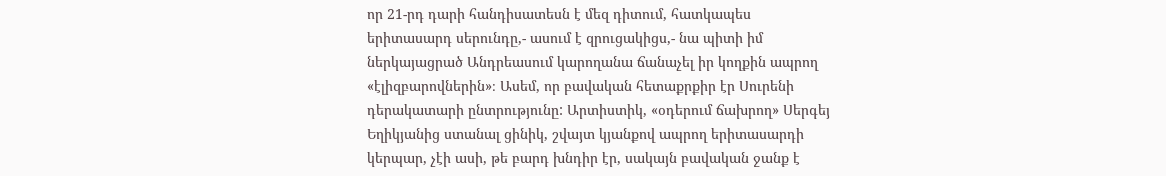որ 21-րդ դարի հանդիսատեսն է մեզ դիտում, հատկապես երիտասարդ սերունդը,- ասում է զրուցակիցս,- նա պիտի իմ ներկայացրած Անդրեասում կարողանա ճանաչել իր կողքին ապրող «էլիզբարովներին»։ Ասեմ, որ բավական հետաքրքիր էր Սուրենի դերակատարի ընտրությունը: Արտիստիկ, «օդերում ճախրող» Սերգեյ Եղիկյանից ստանալ ցինիկ, շվայտ կյանքով ապրող երիտասարդի կերպար, չէի ասի, թե բարդ խնդիր էր, սակայն բավական ջանք է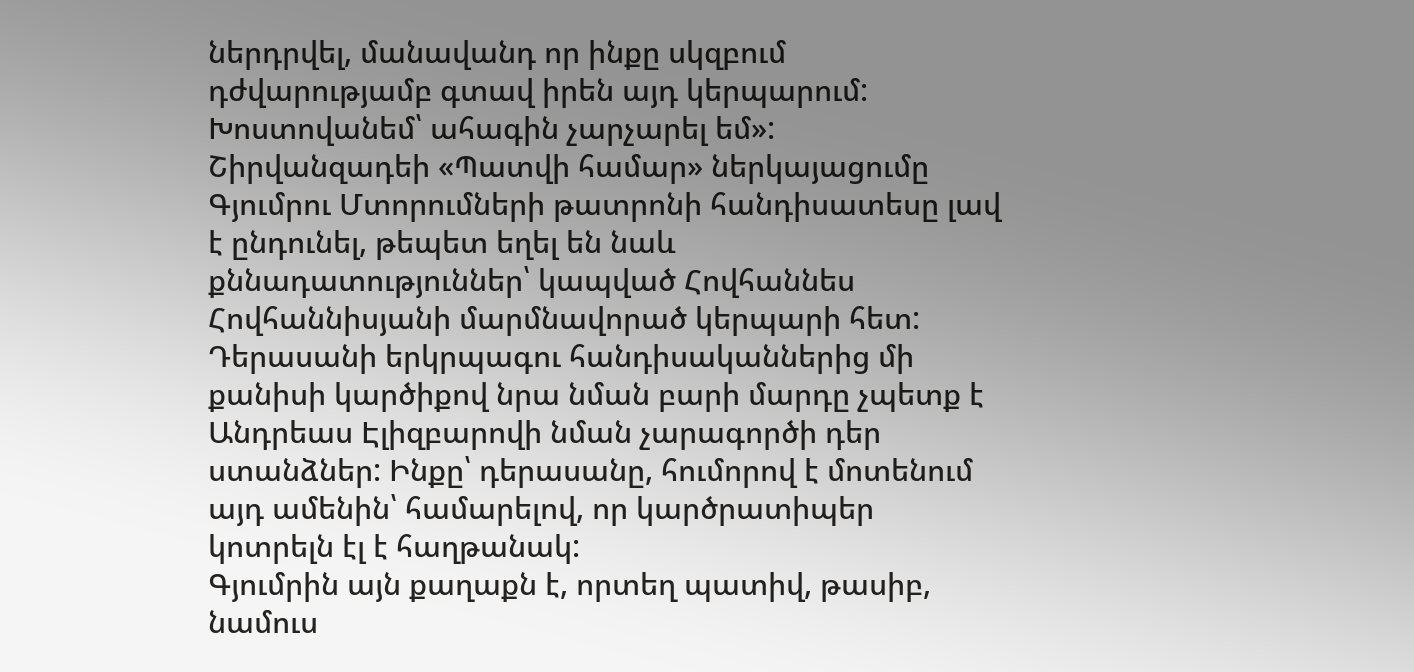ներդրվել, մանավանդ որ ինքը սկզբում դժվարությամբ գտավ իրեն այդ կերպարում: Խոստովանեմ՝ ահագին չարչարել եմ»:
Շիրվանզադեի «Պատվի համար» ներկայացումը Գյումրու Մտորումների թատրոնի հանդիսատեսը լավ է ընդունել, թեպետ եղել են նաև քննադատություններ՝ կապված Հովհաննես Հովհաննիսյանի մարմնավորած կերպարի հետ: Դերասանի երկրպագու հանդիսականներից մի քանիսի կարծիքով նրա նման բարի մարդը չպետք է Անդրեաս Էլիզբարովի նման չարագործի դեր ստանձներ: Ինքը՝ դերասանը, հումորով է մոտենում այդ ամենին՝ համարելով, որ կարծրատիպեր կոտրելն էլ է հաղթանակ:
Գյումրին այն քաղաքն է, որտեղ պատիվ, թասիբ, նամուս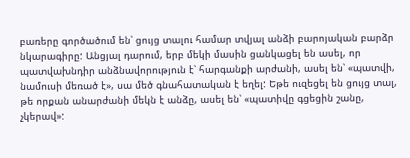բառերը գործածում են՝ ցույց տալու համար տվյալ անձի բարոյական բարձր նկարագիրը: Անցյալ դարում, երբ մեկի մասին ցանկացել են ասել, որ պատվախնդիր անձնավորություն է՝ հարգանքի արժանի, ասել են՝ «պատվի, նամուսի մեռած է», սա մեծ գնահատական է եղել: Եթե ուզեցել են ցույց տալ, թե որքան անարժանի մեկն է անձը, ասել են՝ «պատիվը գցեցին շանը, չկերավ»: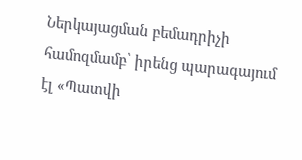Ներկայացման բեմադրիչի համոզմամբ՝ իրենց պարագայում էլ «Պատվի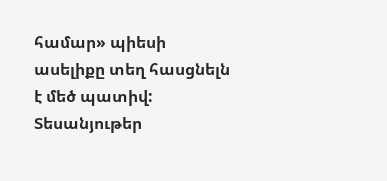համար» պիեսի ասելիքը տեղ հասցնելն է մեծ պատիվ:
Տեսանյութեր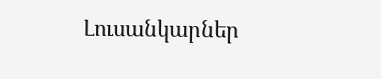Լուսանկարներ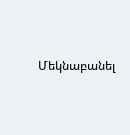Մեկնաբանել